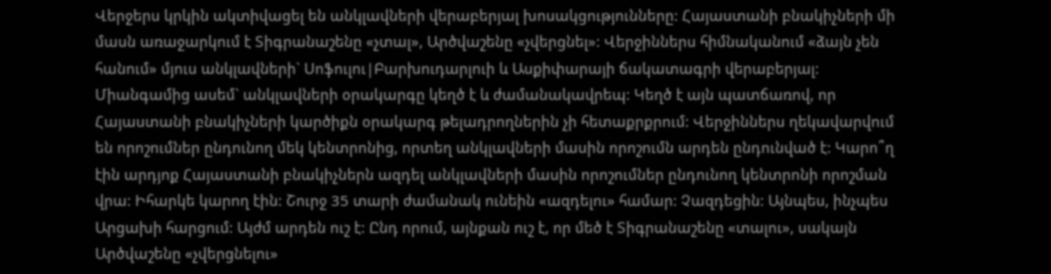Վերջերս կրկին ակտիվացել են անկլավների վերաբերյալ խոսակցությունները: Հայաստանի բնակիչների մի մասն առաջարկում է Տիգրանաշենը «չտալ», Արծվաշենը «չվերցնել»: Վերջիններս հիմնականում «ձայն չեն հանում» մյուս անկլավների` Սոֆուլու|Բարխուդարլուի և Ասքիփարայի ճակատագրի վերաբերյալ:
Միանգամից ասեմ` անկլավների օրակարգը կեղծ է և ժամանակավրեպ: Կեղծ է այն պատճառով, որ Հայաստանի բնակիչների կարծիքն օրակարգ թելադրողներին չի հետաքրքրում: Վերջիններս ղեկավարվում են որոշումներ ընդունող մեկ կենտրոնից, որտեղ անկլավների մասին որոշումն արդեն ընդունված է: Կարո՞ղ էին արդյոք Հայաստանի բնակիչներն ազդել անկլավների մասին որոշումներ ընդունող կենտրոնի որոշման վրա: Իհարկե կարող էին: Շուրջ 35 տարի ժամանակ ունեին «ազդելու» համար: Չազդեցին: Այնպես, ինչպես Արցախի հարցում: Այժմ արդեն ուշ է: Ընդ որում, այնքան ուշ է, որ մեծ է Տիգրանաշենը «տալու», սակայն Արծվաշենը «չվերցնելու»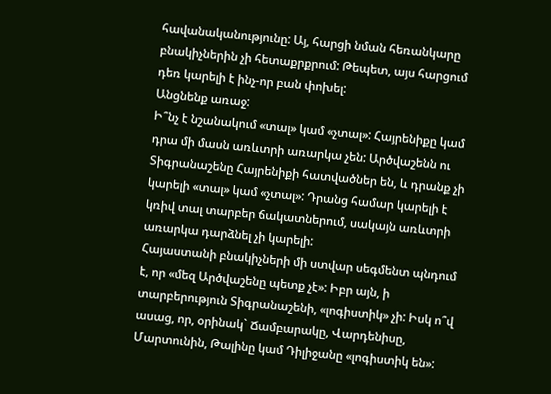հավանականությունը: Այ, հարցի նման հեռանկարը բնակիչներին չի հետաքրքրում: Թեպետ, այս հարցում դեռ կարելի է ինչ-որ բան փոխել:
Անցնենք առաջ:
Ի՞նչ է նշանակում «տալ» կամ «չտալ»: Հայրենիքը կամ դրա մի մասն առևտրի առարկա չեն: Արծվաշենն ու Տիգրանաշենը Հայրենիքի հատվածներ են, և դրանք չի կարելի «տալ» կամ «չտալ»: Դրանց համար կարելի է կռիվ տալ տարբեր ճակատներում, սակայն առևտրի առարկա դարձնել չի կարելի:
Հայաստանի բնակիչների մի ստվար սեգմենտ պնդում է, որ «մեզ Արծվաշենը պետք չէ»: Իբր այն, ի տարբերություն Տիգրանաշենի, «լոգիստիկ» չի: Իսկ ո՞վ ասաց, որ, օրինակ` Ճամբարակը, Վարդենիսը, Մարտունին, Թալինը կամ Դիլիջանը «լոգիստիկ են»: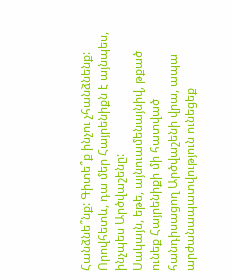Հանձնե՞նք: Գիտե՞ք ինչու չհանձնենք: Որովհետև, դա մեր Հայրենիքն է այնպես, ինչպես Արծվաշենը:
Սակայն, եթե, այնուամենայնիվ, թքած ունեք Հայրենիքի մի հատված հանդիսացող Արծվաշենի վրա, ապա արժանապատվություն ունեցեք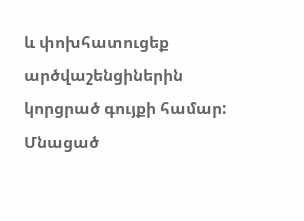և փոխհատուցեք արծվաշենցիներին կորցրած գույքի համար: Մնացած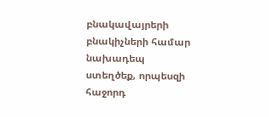բնակավայրերի բնակիչների համար նախադեպ ստեղծեք, որպեսզի հաջորդ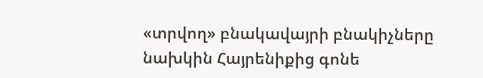«տրվող» բնակավայրի բնակիչները նախկին Հայրենիքից գոնե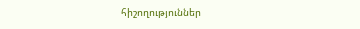հիշողություններ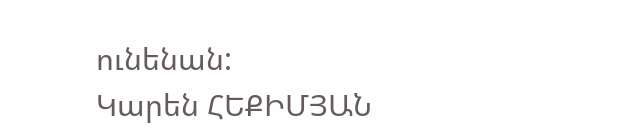ունենան:
Կարեն ՀԵՔԻՄՅԱՆ